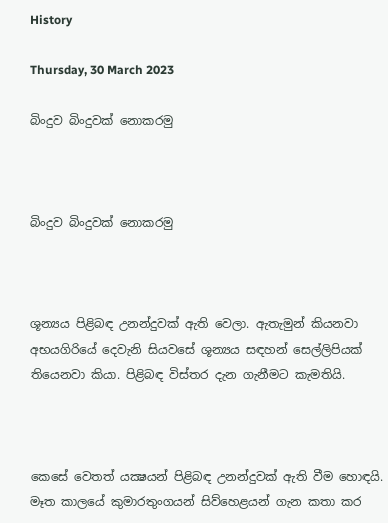History

Thursday, 30 March 2023

බිංදුව බිංදුවක් නොකරමු



බිංදුව බිංදුවක් නොකරමු



ශූන්‍යය පිළිබඳ උනන්දුවක් ඇති වෙලා. ඇතැමුන් කියනවා අභයගිරියේ දෙවැනි සියවසේ ශූන්‍යය සඳහන් සෙල්ලිපියක් තියෙනවා කියා. පිළිබඳ විස්තර දැන ගැනීමට කැමතියි.



කෙසේ වෙතත් යක්‍ෂයන් පිළිබඳ උනන්දුවක් ඇති වීම හොඳයි. මෑත කාලයේ කුමාරතුංගයන් සිව්හෙළයන් ගැන කතා කර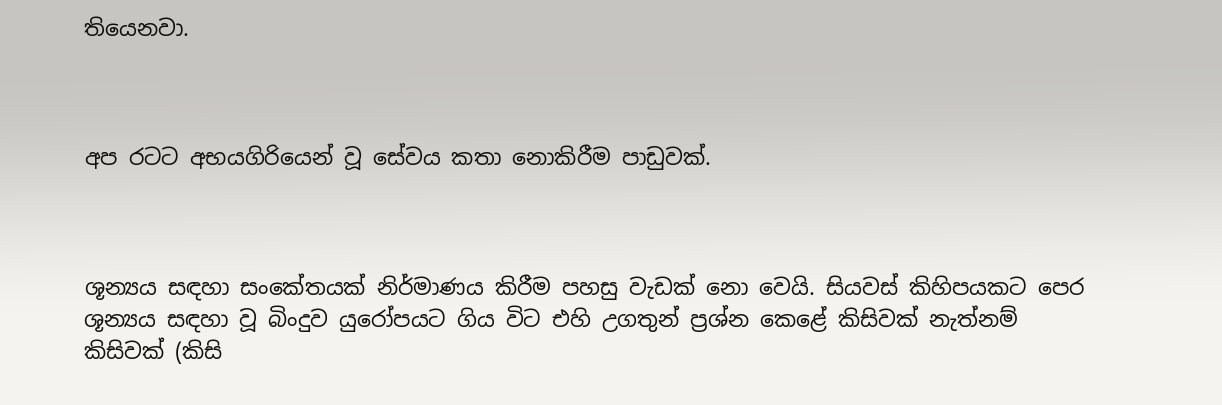තියෙනවා.



අප රටට අභයගිරියෙන් වූ සේවය කතා නොකිරීම පාඩුවක්.



ශූන්‍යය සඳහා සංකේතයක් නිර්මාණය කිරීම පහසු වැඩක් නො වෙයි. සියවස් කිහිපයකට පෙර ශූන්‍යය සඳහා වූ බිංදුව යුරෝපයට ගිය විට එහි උගතුන් ප්‍රශ්න කෙළේ කිසිවක් නැත්නම් කිසිවක් (කිසි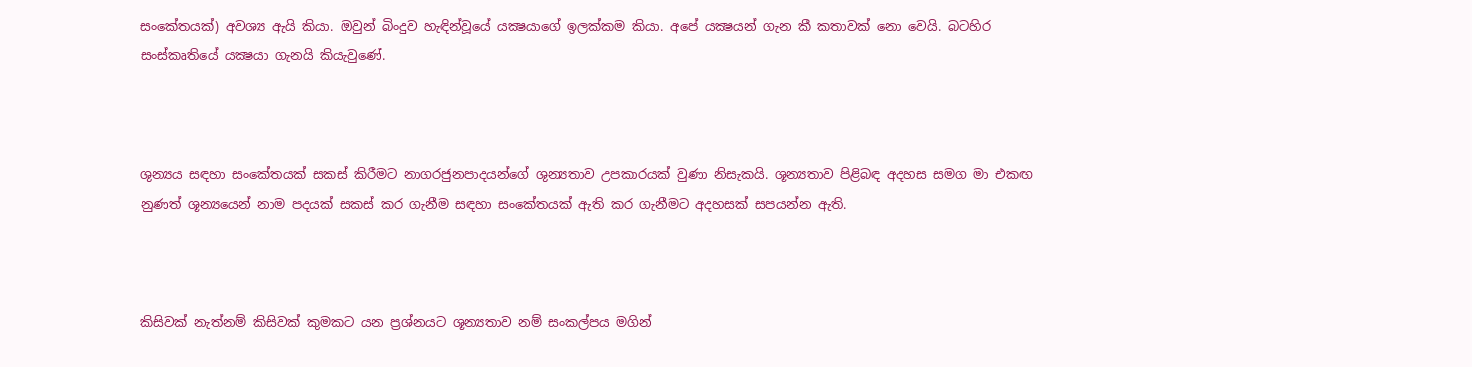සංකේතයක්) අවශ්‍ය ඇයි කියා. ඔවුන් බිංදුව හැඳින්වූයේ යක්‍ෂයාගේ ඉලක්කම කියා. අපේ යක්‍ෂයන් ගැන කී කතාවක් නො වෙයි. බටහිර සංස්කෘතියේ යක්‍ෂයා ගැනයි කියැවුණේ.



ශුන්‍යය සඳහා සංකේතයක් සකස් කිරීමට නාගරජුනපාදයන්ගේ ශුන්‍යතාව උපකාරයක් වුණා නිසැකයි. ශූන්‍යතාව පිළිබඳ අදහස සමග මා එකඟ නුණත් ශූන්‍යයෙන් නාම පදයක් සකස් කර ගැනීම සඳහා සංකේතයක් ඇති කර ගැනීමට අදහසක් සපයන්න ඇති.



කිසිවක් නැත්නම් කිසිවක් කුමකට යන ප්‍රශ්නයට ශූන්‍යතාව නම් සංකල්පය මගින්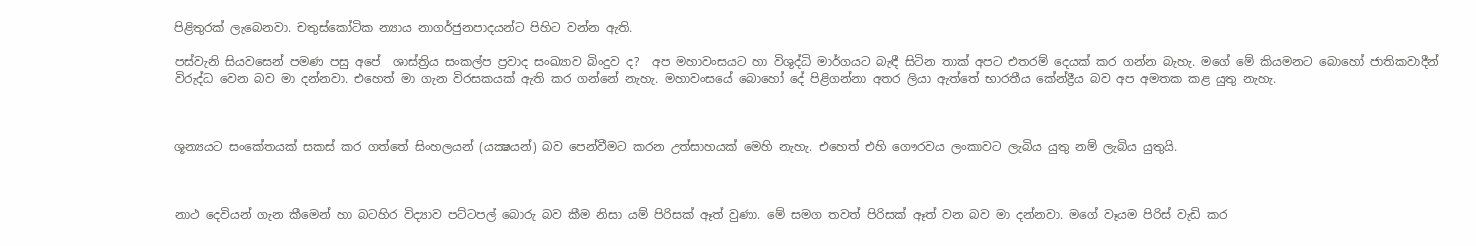පිළිතුරක් ලැබෙනවා. චතුස්කෝටික න්‍යාය නාගර්ජුනපාදයන්ට පිහිට වන්න ඇති.

පස්වැනි සියවසෙන් පමණ පසු අපේ  ශාස්ත්‍රිය සංකල්ප ප්‍රවාද සංඛ්‍යාව බිංදුව ද?  අප මහාවංසයට හා විශුද්ධි මාර්ගයට බැඳී සිටින තාක් අපට එතරම් දෙයක් කර ගන්න බැහැ. මගේ මේ කියමනට බොහෝ ජාතිකවාදීන් විරුද්ධ වෙන බව මා දන්නවා. එහෙත් මා ගැන විරසකයක් ඇති කර ගන්නේ නැහැ. මහාවංසයේ බොහෝ දේ පිළිගන්නා අතර ලියා ඇත්තේ භාරතීය කේන්ද්‍රීය බව අප අමතක කළ යුතු නැහැ.



ශූන්‍යයට සංකේතයක් සකස් කර ගත්තේ සිංහලයන් (යක්‍ෂයන්) බව පෙන්වීමට කරන උත්සාහයක් මෙහි නැහැ. එහෙත් එහි ගෞරවය ලංකාවට ලැබිය යුතු නම් ලැබිය යුතුයි.



නාථ දෙවියන් ගැන කීමෙන් හා බටහිර විද්‍යාව පට්ටපල් බොරු බව කීම නිසා යම් පිරිසක් ඈත් වුණා. මේ සමග තවත් පිරිසක් ඈත් වන බව මා දන්නවා. මගේ වෑයම පිරිස් වැඩි කර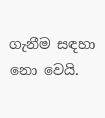ගැනීම සඳහා නො වෙයි.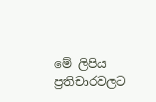මේ ලිපිය ප්‍රතිචාරවලට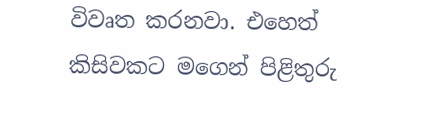විවෘත කරනවා. එහෙත් කිසිවකට මගෙන් පිළිතුරු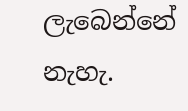ලැබෙන්නේ නැහැ.